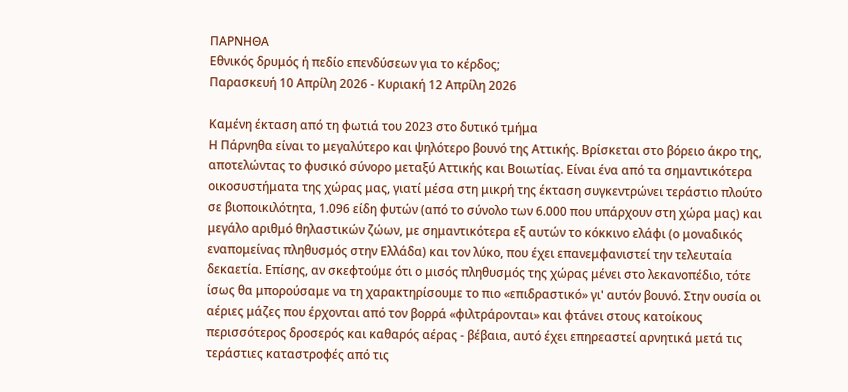ΠΑΡΝΗΘΑ
Εθνικός δρυμός ή πεδίο επενδύσεων για το κέρδος;
Παρασκευή 10 Απρίλη 2026 - Κυριακή 12 Απρίλη 2026

Καμένη έκταση από τη φωτιά του 2023 στο δυτικό τμήμα
Η Πάρνηθα είναι το μεγαλύτερο και ψηλότερο βουνό της Αττικής. Βρίσκεται στο βόρειο άκρο της, αποτελώντας το φυσικό σύνορο μεταξύ Αττικής και Βοιωτίας. Είναι ένα από τα σημαντικότερα οικοσυστήματα της χώρας μας, γιατί μέσα στη μικρή της έκταση συγκεντρώνει τεράστιο πλούτο σε βιοποικιλότητα, 1.096 είδη φυτών (από το σύνολο των 6.000 που υπάρχουν στη χώρα μας) και μεγάλο αριθμό θηλαστικών ζώων, με σημαντικότερα εξ αυτών το κόκκινο ελάφι (ο μοναδικός εναπομείνας πληθυσμός στην Ελλάδα) και τον λύκο, που έχει επανεμφανιστεί την τελευταία δεκαετία. Επίσης, αν σκεφτούμε ότι ο μισός πληθυσμός της χώρας μένει στο λεκανοπέδιο, τότε ίσως θα μπορούσαμε να τη χαρακτηρίσουμε το πιο «επιδραστικό» γι' αυτόν βουνό. Στην ουσία οι αέριες μάζες που έρχονται από τον βορρά «φιλτράρονται» και φτάνει στους κατοίκους περισσότερος δροσερός και καθαρός αέρας - βέβαια, αυτό έχει επηρεαστεί αρνητικά μετά τις τεράστιες καταστροφές από τις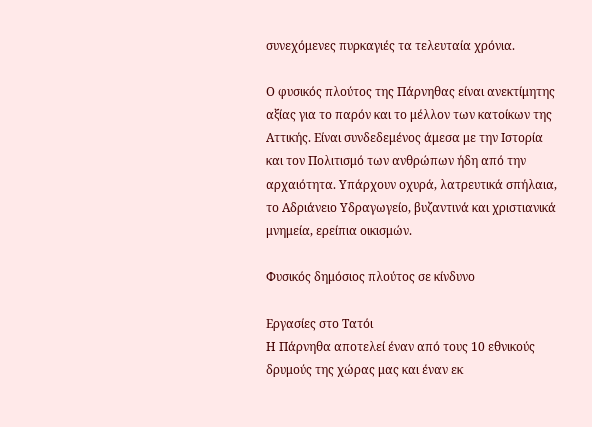συνεχόμενες πυρκαγιές τα τελευταία χρόνια.

Ο φυσικός πλούτος της Πάρνηθας είναι ανεκτίμητης αξίας για το παρόν και το μέλλον των κατοίκων της Αττικής. Είναι συνδεδεμένος άμεσα με την Ιστορία και τον Πολιτισμό των ανθρώπων ήδη από την αρχαιότητα. Υπάρχουν οχυρά, λατρευτικά σπήλαια, το Αδριάνειο Υδραγωγείο, βυζαντινά και χριστιανικά μνημεία, ερείπια οικισμών.

Φυσικός δημόσιος πλούτος σε κίνδυνο

Εργασίες στο Τατόι
Η Πάρνηθα αποτελεί έναν από τους 10 εθνικούς δρυμούς της χώρας μας και έναν εκ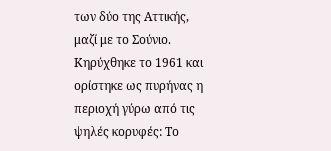των δύο της Αττικής, μαζί με το Σούνιο. Κηρύχθηκε το 1961 και ορίστηκε ως πυρήνας η περιοχή γύρω από τις ψηλές κορυφές: Το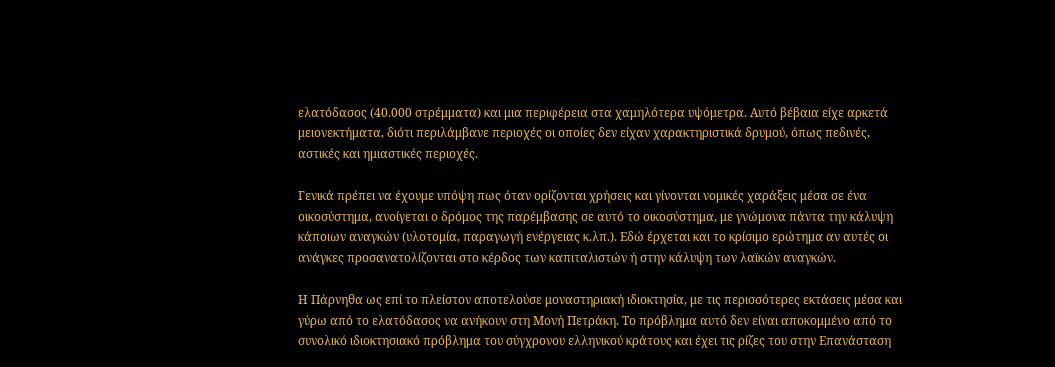ελατόδασος (40.000 στρέμματα) και μια περιφέρεια στα χαμηλότερα υψόμετρα. Αυτό βέβαια είχε αρκετά μειονεκτήματα, διότι περιλάμβανε περιοχές οι οποίες δεν είχαν χαρακτηριστικά δρυμού, όπως πεδινές, αστικές και ημιαστικές περιοχές.

Γενικά πρέπει να έχουμε υπόψη πως όταν ορίζονται χρήσεις και γίνονται νομικές χαράξεις μέσα σε ένα οικοσύστημα, ανοίγεται ο δρόμος της παρέμβασης σε αυτό το οικοσύστημα, με γνώμονα πάντα την κάλυψη κάποιων αναγκών (υλοτομία, παραγωγή ενέργειας κ.λπ.). Εδώ έρχεται και το κρίσιμο ερώτημα αν αυτές οι ανάγκες προσανατολίζονται στο κέρδος των καπιταλιστών ή στην κάλυψη των λαϊκών αναγκών.

Η Πάρνηθα ως επί το πλείστον αποτελούσε μοναστηριακή ιδιοκτησία, με τις περισσότερες εκτάσεις μέσα και γύρω από το ελατόδασος να ανήκουν στη Μονή Πετράκη. Το πρόβλημα αυτό δεν είναι αποκομμένο από το συνολικό ιδιοκτησιακό πρόβλημα του σύγχρονου ελληνικού κράτους και έχει τις ρίζες του στην Επανάσταση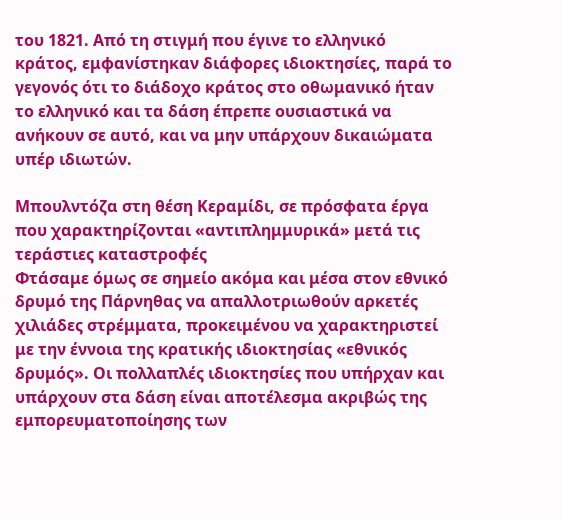του 1821. Από τη στιγμή που έγινε το ελληνικό κράτος, εμφανίστηκαν διάφορες ιδιοκτησίες, παρά το γεγονός ότι το διάδοχο κράτος στο οθωμανικό ήταν το ελληνικό και τα δάση έπρεπε ουσιαστικά να ανήκουν σε αυτό, και να μην υπάρχουν δικαιώματα υπέρ ιδιωτών.

Μπουλντόζα στη θέση Κεραμίδι, σε πρόσφατα έργα που χαρακτηρίζονται «αντιπλημμυρικά» μετά τις τεράστιες καταστροφές
Φτάσαμε όμως σε σημείο ακόμα και μέσα στον εθνικό δρυμό της Πάρνηθας να απαλλοτριωθούν αρκετές χιλιάδες στρέμματα, προκειμένου να χαρακτηριστεί με την έννοια της κρατικής ιδιοκτησίας «εθνικός δρυμός». Οι πολλαπλές ιδιοκτησίες που υπήρχαν και υπάρχουν στα δάση είναι αποτέλεσμα ακριβώς της εμπορευματοποίησης των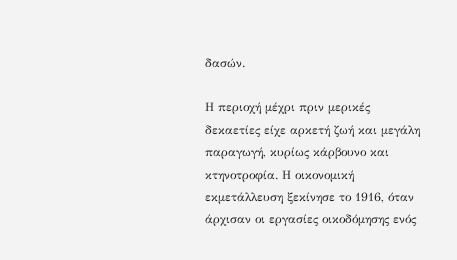δασών.

Η περιοχή μέχρι πριν μερικές δεκαετίες είχε αρκετή ζωή και μεγάλη παραγωγή, κυρίως κάρβουνο και κτηνοτροφία. Η οικονομική εκμετάλλευση ξεκίνησε το 1916, όταν άρχισαν οι εργασίες οικοδόμησης ενός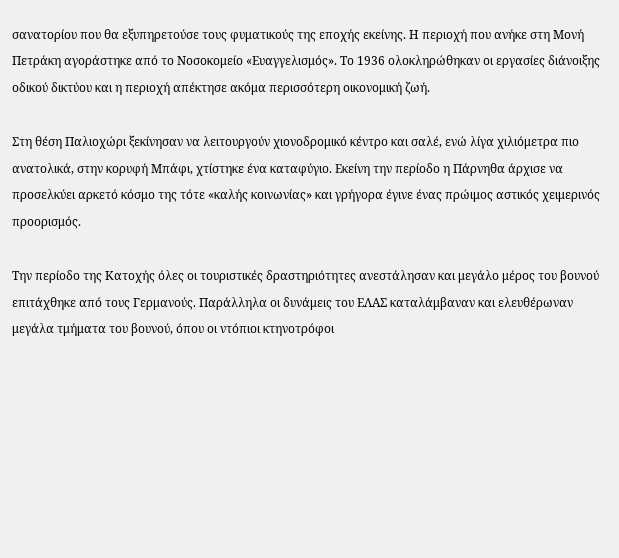σανατορίου που θα εξυπηρετούσε τους φυματικούς της εποχής εκείνης. Η περιοχή που ανήκε στη Μονή Πετράκη αγοράστηκε από το Νοσοκομείο «Ευαγγελισμός». Το 1936 ολοκληρώθηκαν οι εργασίες διάνοιξης οδικού δικτύου και η περιοχή απέκτησε ακόμα περισσότερη οικονομική ζωή.

Στη θέση Παλιοχώρι ξεκίνησαν να λειτουργούν χιονοδρομικό κέντρο και σαλέ, ενώ λίγα χιλιόμετρα πιο ανατολικά, στην κορυφή Μπάφι, χτίστηκε ένα καταφύγιο. Εκείνη την περίοδο η Πάρνηθα άρχισε να προσελκύει αρκετό κόσμο της τότε «καλής κοινωνίας» και γρήγορα έγινε ένας πρώιμος αστικός χειμερινός προορισμός.

Την περίοδο της Κατοχής όλες οι τουριστικές δραστηριότητες ανεστάλησαν και μεγάλο μέρος του βουνού επιτάχθηκε από τους Γερμανούς. Παράλληλα οι δυνάμεις του ΕΛΑΣ καταλάμβαναν και ελευθέρωναν μεγάλα τμήματα του βουνού, όπου οι ντόπιοι κτηνοτρόφοι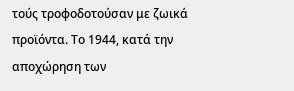τούς τροφοδοτούσαν με ζωικά προϊόντα. Το 1944, κατά την αποχώρηση των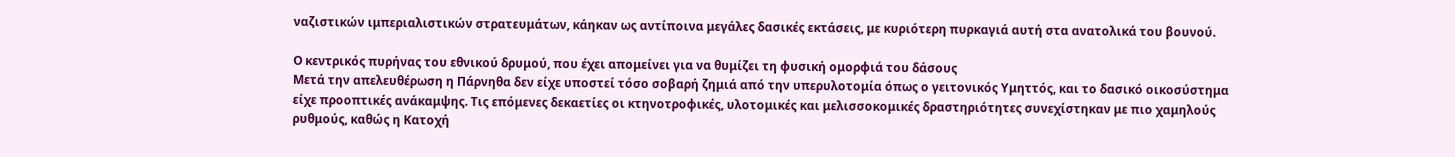ναζιστικών ιμπεριαλιστικών στρατευμάτων, κάηκαν ως αντίποινα μεγάλες δασικές εκτάσεις, με κυριότερη πυρκαγιά αυτή στα ανατολικά του βουνού.

Ο κεντρικός πυρήνας του εθνικού δρυμού, που έχει απομείνει για να θυμίζει τη φυσική ομορφιά του δάσους
Μετά την απελευθέρωση η Πάρνηθα δεν είχε υποστεί τόσο σοβαρή ζημιά από την υπερυλοτομία όπως ο γειτονικός Υμηττός, και το δασικό οικοσύστημα είχε προοπτικές ανάκαμψης. Τις επόμενες δεκαετίες οι κτηνοτροφικές, υλοτομικές και μελισσοκομικές δραστηριότητες συνεχίστηκαν με πιο χαμηλούς ρυθμούς, καθώς η Κατοχή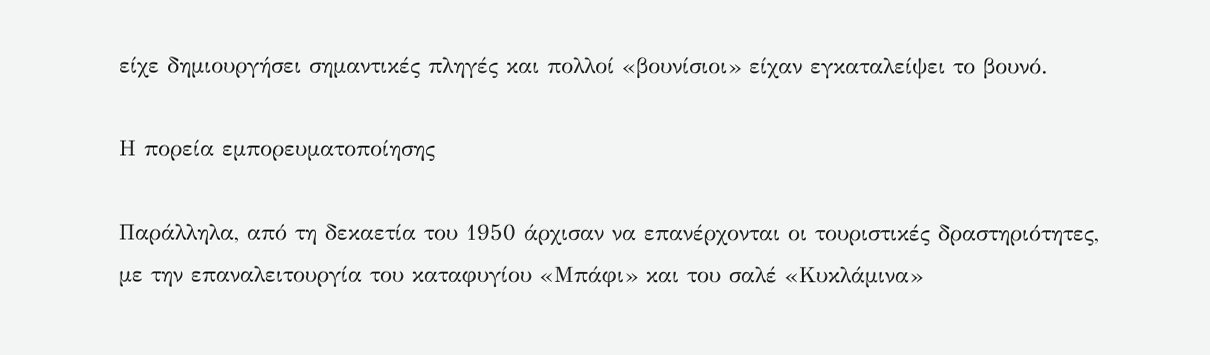είχε δημιουργήσει σημαντικές πληγές και πολλοί «βουνίσιοι» είχαν εγκαταλείψει το βουνό.

Η πορεία εμπορευματοποίησης

Παράλληλα, από τη δεκαετία του 1950 άρχισαν να επανέρχονται οι τουριστικές δραστηριότητες, με την επαναλειτουργία του καταφυγίου «Μπάφι» και του σαλέ «Κυκλάμινα»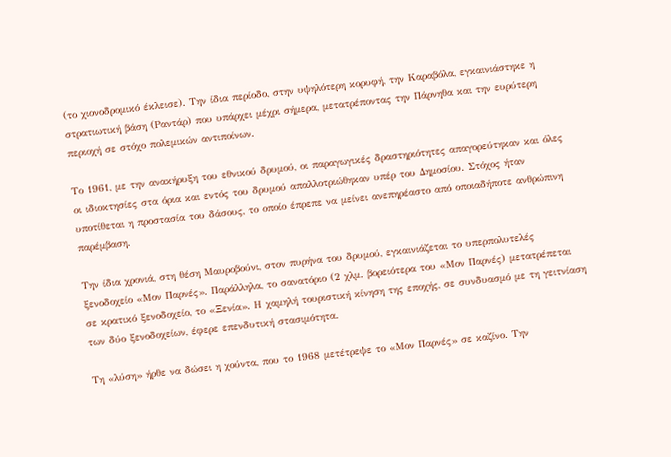(το χιονοδρομικό έκλεισε). Την ίδια περίοδο, στην υψηλότερη κορυφή, την Καραβόλα, εγκαινιάστηκε η στρατιωτική βάση (Ραντάρ) που υπάρχει μέχρι σήμερα, μετατρέποντας την Πάρνηθα και την ευρύτερη περιοχή σε στόχο πολεμικών αντιποίνων.

Το 1961, με την ανακήρυξη του εθνικού δρυμού, οι παραγωγικές δραστηριότητες απαγορεύτηκαν και όλες οι ιδιοκτησίες στα όρια και εντός του δρυμού απαλλοτριώθηκαν υπέρ του Δημοσίου. Στόχος ήταν υποτίθεται η προστασία του δάσους, το οποίο έπρεπε να μείνει ανεπηρέαστο από οποιαδήποτε ανθρώπινη παρέμβαση.

Την ίδια χρονιά, στη θέση Μαυροβούνι, στον πυρήνα του δρυμού, εγκαινιάζεται το υπερπολυτελές ξενοδοχείο «Μον Παρνές». Παράλληλα, το σανατόριο (2 χλμ. βορειότερα του «Μον Παρνές) μετατρέπεται σε κρατικό ξενοδοχείο, το «Ξενία». Η χαμηλή τουριστική κίνηση της εποχής, σε συνδυασμό με τη γειτνίαση των δύο ξενοδοχείων, έφερε επενδυτική στασιμότητα.

Τη «λύση» ήρθε να δώσει η χούντα, που το 1968 μετέτρεψε το «Μον Παρνές» σε καζίνο. Την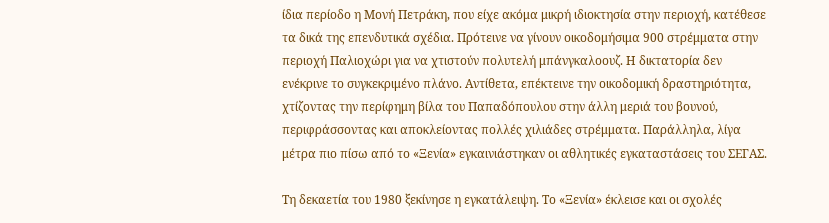ίδια περίοδο η Μονή Πετράκη, που είχε ακόμα μικρή ιδιοκτησία στην περιοχή, κατέθεσε τα δικά της επενδυτικά σχέδια. Πρότεινε να γίνουν οικοδομήσιμα 900 στρέμματα στην περιοχή Παλιοχώρι για να χτιστούν πολυτελή μπάνγκαλοουζ. Η δικτατορία δεν ενέκρινε το συγκεκριμένο πλάνο. Αντίθετα, επέκτεινε την οικοδομική δραστηριότητα, χτίζοντας την περίφημη βίλα του Παπαδόπουλου στην άλλη μεριά του βουνού, περιφράσσοντας και αποκλείοντας πολλές χιλιάδες στρέμματα. Παράλληλα, λίγα μέτρα πιο πίσω από το «Ξενία» εγκαινιάστηκαν οι αθλητικές εγκαταστάσεις του ΣΕΓΑΣ.

Τη δεκαετία του 1980 ξεκίνησε η εγκατάλειψη. Το «Ξενία» έκλεισε και οι σχολές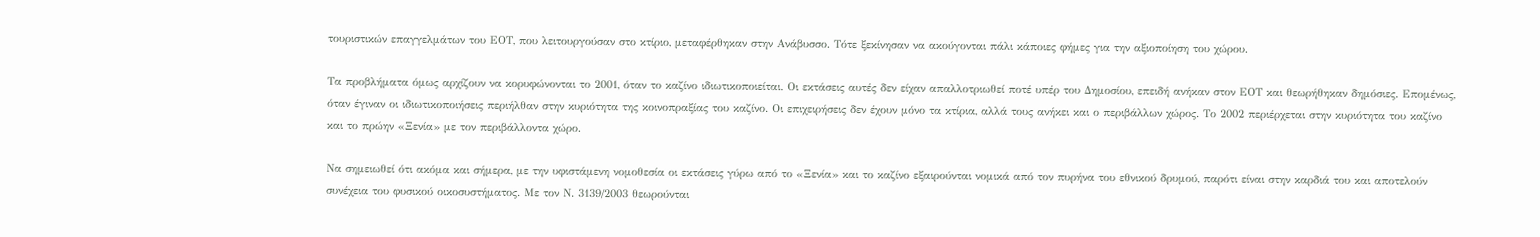τουριστικών επαγγελμάτων του ΕΟΤ, που λειτουργούσαν στο κτίριο, μεταφέρθηκαν στην Ανάβυσσο. Τότε ξεκίνησαν να ακούγονται πάλι κάποιες φήμες για την αξιοποίηση του χώρου.

Τα προβλήματα όμως αρχίζουν να κορυφώνονται το 2001, όταν το καζίνο ιδιωτικοποιείται. Οι εκτάσεις αυτές δεν είχαν απαλλοτριωθεί ποτέ υπέρ του Δημοσίου, επειδή ανήκαν στον ΕΟΤ και θεωρήθηκαν δημόσιες. Επομένως, όταν έγιναν οι ιδιωτικοποιήσεις περιήλθαν στην κυριότητα της κοινοπραξίας του καζίνο. Οι επιχειρήσεις δεν έχουν μόνο τα κτίρια, αλλά τους ανήκει και ο περιβάλλων χώρος. Το 2002 περιέρχεται στην κυριότητα του καζίνο και το πρώην «Ξενία» με τον περιβάλλοντα χώρο.

Να σημειωθεί ότι ακόμα και σήμερα, με την υφιστάμενη νομοθεσία οι εκτάσεις γύρω από το «Ξενία» και το καζίνο εξαιρούνται νομικά από τον πυρήνα του εθνικού δρυμού, παρότι είναι στην καρδιά του και αποτελούν συνέχεια του φυσικού οικοσυστήματος. Με τον Ν. 3139/2003 θεωρούνται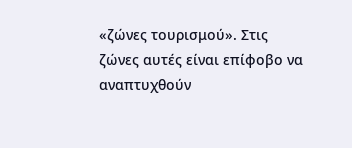«ζώνες τουρισμού». Στις ζώνες αυτές είναι επίφοβο να αναπτυχθούν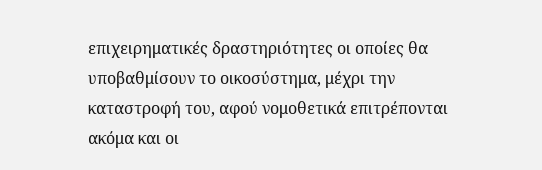επιχειρηματικές δραστηριότητες οι οποίες θα υποβαθμίσουν το οικοσύστημα, μέχρι την καταστροφή του, αφού νομοθετικά επιτρέπονται ακόμα και οι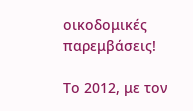οικοδομικές παρεμβάσεις!

Το 2012, με τον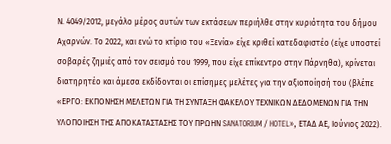Ν. 4049/2012, μεγάλο μέρος αυτών των εκτάσεων περιήλθε στην κυριότητα του δήμου Αχαρνών. Το 2022, και ενώ το κτίριο του «Ξενία» είχε κριθεί κατεδαφιστέο (είχε υποστεί σοβαρές ζημιές από τον σεισμό του 1999, που είχε επίκεντρο στην Πάρνηθα), κρίνεται διατηρητέο και άμεσα εκδίδονται οι επίσημες μελέτες για την αξιοποίησή του (βλέπε «ΕΡΓΟ: ΕΚΠΟΝΗΣΗ ΜΕΛΕΤΩΝ ΓΙΑ ΤΗ ΣΥΝΤΑΞΗ ΦΑΚΕΛΟΥ ΤΕΧΝΙΚΩΝ ΔΕΔΟΜΕΝΩΝ ΓΙΑ ΤΗΝ ΥΛΟΠΟΙΗΣΗ ΤΗΣ ΑΠΟΚΑΤΑΣΤΑΣΗΣ ΤΟΥ ΠΡΩΗΝ SANATORIUM / HOTEL», ΕΤΑΔ ΑΕ, Ιούνιος 2022).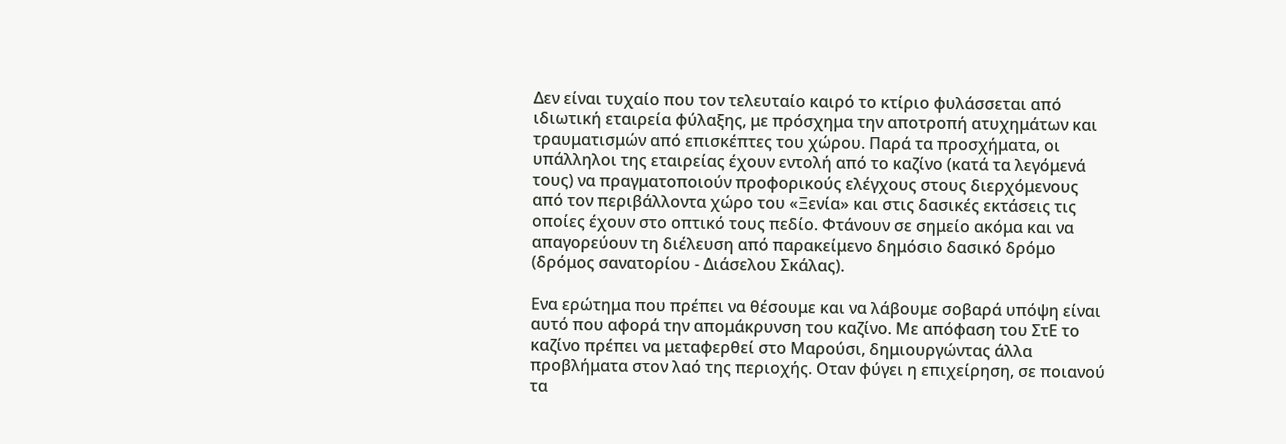Δεν είναι τυχαίο που τον τελευταίο καιρό το κτίριο φυλάσσεται από ιδιωτική εταιρεία φύλαξης, με πρόσχημα την αποτροπή ατυχημάτων και τραυματισμών από επισκέπτες του χώρου. Παρά τα προσχήματα, οι υπάλληλοι της εταιρείας έχουν εντολή από το καζίνο (κατά τα λεγόμενά τους) να πραγματοποιούν προφορικούς ελέγχους στους διερχόμενους από τον περιβάλλοντα χώρο του «Ξενία» και στις δασικές εκτάσεις τις οποίες έχουν στο οπτικό τους πεδίο. Φτάνουν σε σημείο ακόμα και να απαγορεύουν τη διέλευση από παρακείμενο δημόσιο δασικό δρόμο (δρόμος σανατορίου - Διάσελου Σκάλας).

Ενα ερώτημα που πρέπει να θέσουμε και να λάβουμε σοβαρά υπόψη είναι αυτό που αφορά την απομάκρυνση του καζίνο. Με απόφαση του ΣτΕ το καζίνο πρέπει να μεταφερθεί στο Μαρούσι, δημιουργώντας άλλα προβλήματα στον λαό της περιοχής. Οταν φύγει η επιχείρηση, σε ποιανού τα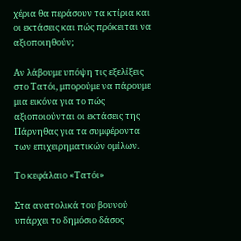χέρια θα περάσουν τα κτίρια και οι εκτάσεις και πώς πρόκειται να αξιοποιηθούν;

Αν λάβουμε υπόψη τις εξελίξεις στο Τατόι, μπορούμε να πάρουμε μια εικόνα για το πώς αξιοποιούνται οι εκτάσεις της Πάρνηθας για τα συμφέροντα των επιχειρηματικών ομίλων.

Το κεφάλαιο «Τατόι»

Στα ανατολικά του βουνού υπάρχει το δημόσιο δάσος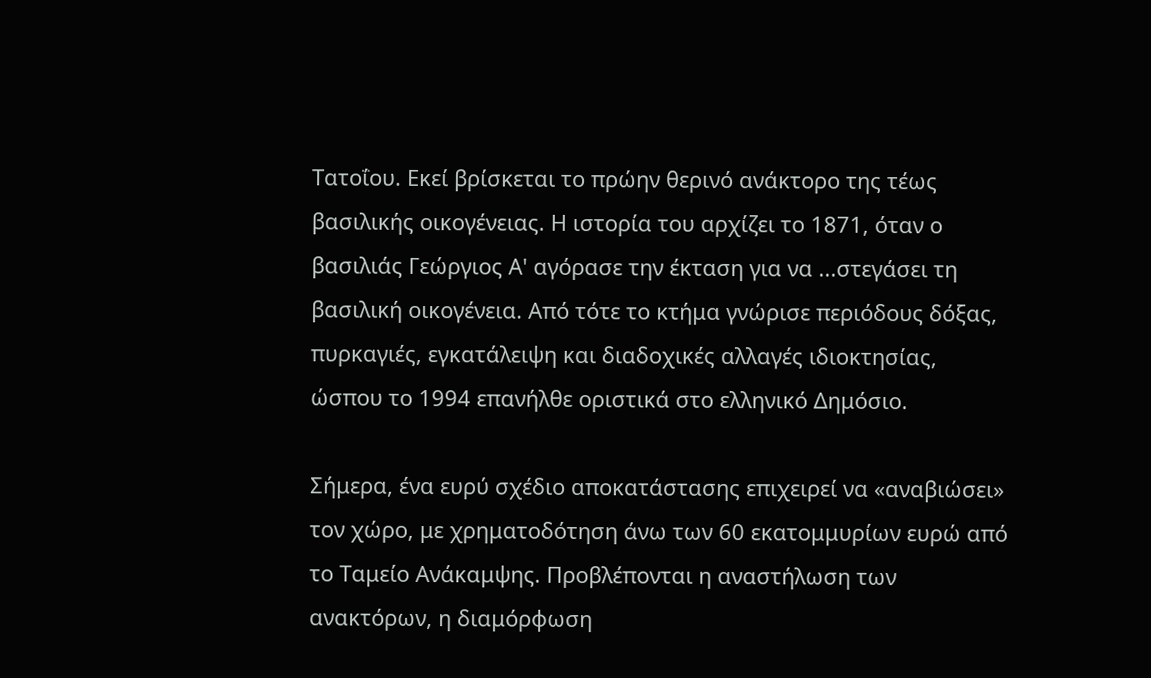Τατοΐου. Εκεί βρίσκεται το πρώην θερινό ανάκτορο της τέως βασιλικής οικογένειας. Η ιστορία του αρχίζει το 1871, όταν ο βασιλιάς Γεώργιος Α' αγόρασε την έκταση για να ...στεγάσει τη βασιλική οικογένεια. Από τότε το κτήμα γνώρισε περιόδους δόξας, πυρκαγιές, εγκατάλειψη και διαδοχικές αλλαγές ιδιοκτησίας, ώσπου το 1994 επανήλθε οριστικά στο ελληνικό Δημόσιο.

Σήμερα, ένα ευρύ σχέδιο αποκατάστασης επιχειρεί να «αναβιώσει» τον χώρο, με χρηματοδότηση άνω των 60 εκατομμυρίων ευρώ από το Ταμείο Ανάκαμψης. Προβλέπονται η αναστήλωση των ανακτόρων, η διαμόρφωση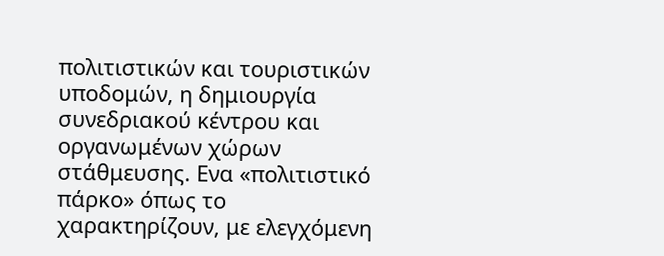πολιτιστικών και τουριστικών υποδομών, η δημιουργία συνεδριακού κέντρου και οργανωμένων χώρων στάθμευσης. Ενα «πολιτιστικό πάρκο» όπως το χαρακτηρίζουν, με ελεγχόμενη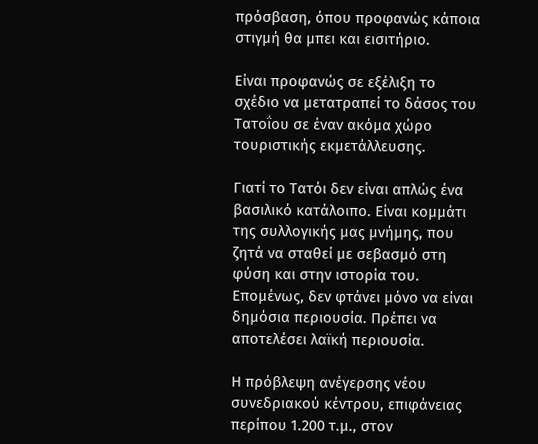πρόσβαση, όπου προφανώς κάποια στιγμή θα μπει και εισιτήριο.

Είναι προφανώς σε εξέλιξη το σχέδιο να μετατραπεί το δάσος του Τατοΐου σε έναν ακόμα χώρο τουριστικής εκμετάλλευσης.

Γιατί το Τατόι δεν είναι απλώς ένα βασιλικό κατάλοιπο. Είναι κομμάτι της συλλογικής μας μνήμης, που ζητά να σταθεί με σεβασμό στη φύση και στην ιστορία του. Επομένως, δεν φτάνει μόνο να είναι δημόσια περιουσία. Πρέπει να αποτελέσει λαϊκή περιουσία.

Η πρόβλεψη ανέγερσης νέου συνεδριακού κέντρου, επιφάνειας περίπου 1.200 τ.μ., στον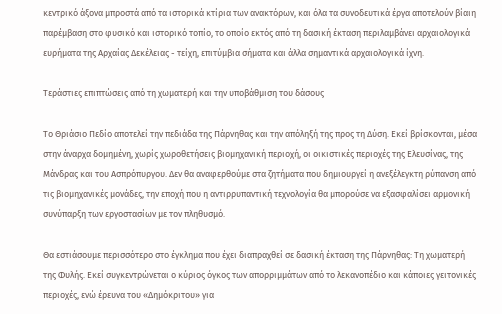κεντρικό άξονα μπροστά από τα ιστορικά κτίρια των ανακτόρων, και όλα τα συνοδευτικά έργα αποτελούν βίαιη παρέμβαση στο φυσικό και ιστορικό τοπίο, το οποίο εκτός από τη δασική έκταση περιλαμβάνει αρχαιολογικά ευρήματα της Αρχαίας Δεκέλειας - τείχη, επιτύμβια σήματα και άλλα σημαντικά αρχαιολογικά ίχνη.

Τεράστιες επιπτώσεις από τη χωματερή και την υποβάθμιση του δάσους

Το Θριάσιο Πεδίο αποτελεί την πεδιάδα της Πάρνηθας και την απόληξή της προς τη Δύση. Εκεί βρίσκονται, μέσα στην άναρχα δομημένη, χωρίς χωροθετήσεις βιομηχανική περιοχή, οι οικιστικές περιοχές της Ελευσίνας, της Μάνδρας και του Ασπρόπυργου. Δεν θα αναφερθούμε στα ζητήματα που δημιουργεί η ανεξέλεγκτη ρύπανση από τις βιομηχανικές μονάδες, την εποχή που η αντιρρυπαντική τεχνολογία θα μπορούσε να εξασφαλίσει αρμονική συνύπαρξη των εργοστασίων με τον πληθυσμό.

Θα εστιάσουμε περισσότερο στο έγκλημα που έχει διαπραχθεί σε δασική έκταση της Πάρνηθας: Τη χωματερή της Φυλής. Εκεί συγκεντρώνεται ο κύριος όγκος των απορριμμάτων από το λεκανοπέδιο και κάποιες γειτονικές περιοχές, ενώ έρευνα του «Δημόκριτου» για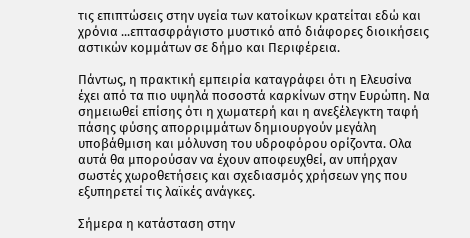τις επιπτώσεις στην υγεία των κατοίκων κρατείται εδώ και χρόνια ...επτασφράγιστο μυστικό από διάφορες διοικήσεις αστικών κομμάτων σε δήμο και Περιφέρεια.

Πάντως, η πρακτική εμπειρία καταγράφει ότι η Ελευσίνα έχει από τα πιο υψηλά ποσοστά καρκίνων στην Ευρώπη. Να σημειωθεί επίσης ότι η χωματερή και η ανεξέλεγκτη ταφή πάσης φύσης απορριμμάτων δημιουργούν μεγάλη υποβάθμιση και μόλυνση του υδροφόρου ορίζοντα. Ολα αυτά θα μπορούσαν να έχουν αποφευχθεί, αν υπήρχαν σωστές χωροθετήσεις και σχεδιασμός χρήσεων γης που εξυπηρετεί τις λαϊκές ανάγκες.

Σήμερα η κατάσταση στην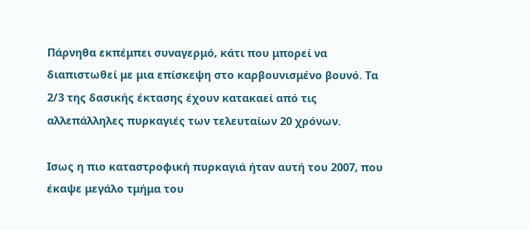Πάρνηθα εκπέμπει συναγερμό, κάτι που μπορεί να διαπιστωθεί με μια επίσκεψη στο καρβουνισμένο βουνό. Τα 2/3 της δασικής έκτασης έχουν κατακαεί από τις αλλεπάλληλες πυρκαγιές των τελευταίων 20 χρόνων.

Ισως η πιο καταστροφική πυρκαγιά ήταν αυτή του 2007, που έκαψε μεγάλο τμήμα του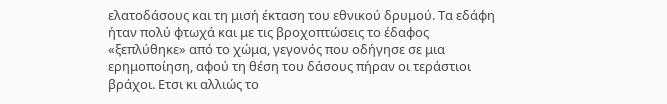ελατοδάσους και τη μισή έκταση του εθνικού δρυμού. Τα εδάφη ήταν πολύ φτωχά και με τις βροχοπτώσεις το έδαφος «ξεπλύθηκε» από το χώμα, γεγονός που οδήγησε σε μια ερημοποίηση, αφού τη θέση του δάσους πήραν οι τεράστιοι βράχοι. Ετσι κι αλλιώς το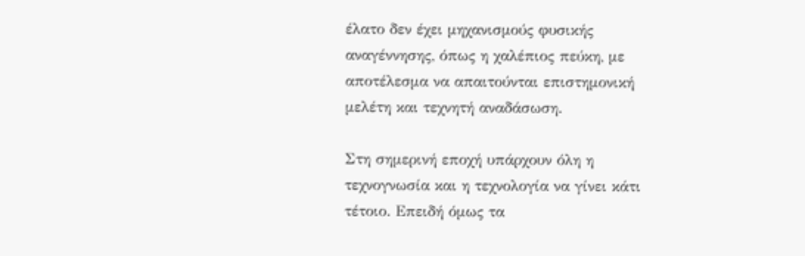έλατο δεν έχει μηχανισμούς φυσικής αναγέννησης, όπως η χαλέπιος πεύκη, με αποτέλεσμα να απαιτούνται επιστημονική μελέτη και τεχνητή αναδάσωση.

Στη σημερινή εποχή υπάρχουν όλη η τεχνογνωσία και η τεχνολογία να γίνει κάτι τέτοιο. Επειδή όμως τα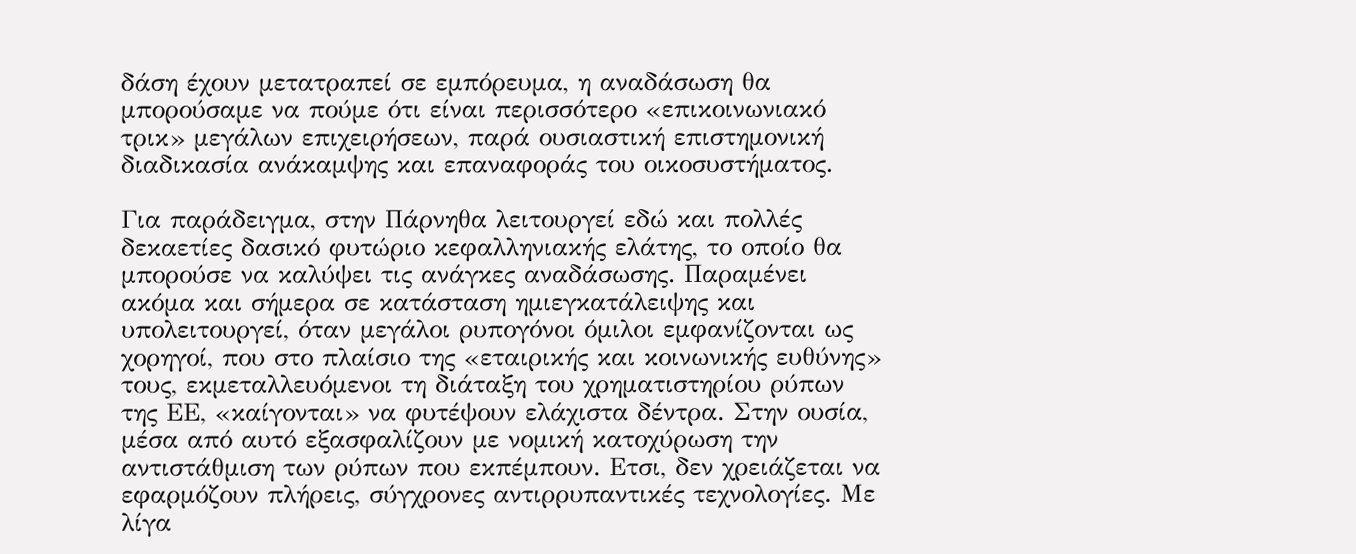δάση έχουν μετατραπεί σε εμπόρευμα, η αναδάσωση θα μπορούσαμε να πούμε ότι είναι περισσότερο «επικοινωνιακό τρικ» μεγάλων επιχειρήσεων, παρά ουσιαστική επιστημονική διαδικασία ανάκαμψης και επαναφοράς του οικοσυστήματος.

Για παράδειγμα, στην Πάρνηθα λειτουργεί εδώ και πολλές δεκαετίες δασικό φυτώριο κεφαλληνιακής ελάτης, το οποίο θα μπορούσε να καλύψει τις ανάγκες αναδάσωσης. Παραμένει ακόμα και σήμερα σε κατάσταση ημιεγκατάλειψης και υπολειτουργεί, όταν μεγάλοι ρυπογόνοι όμιλοι εμφανίζονται ως χορηγοί, που στο πλαίσιο της «εταιρικής και κοινωνικής ευθύνης» τους, εκμεταλλευόμενοι τη διάταξη του χρηματιστηρίου ρύπων της ΕΕ, «καίγονται» να φυτέψουν ελάχιστα δέντρα. Στην ουσία, μέσα από αυτό εξασφαλίζουν με νομική κατοχύρωση την αντιστάθμιση των ρύπων που εκπέμπουν. Ετσι, δεν χρειάζεται να εφαρμόζουν πλήρεις, σύγχρονες αντιρρυπαντικές τεχνολογίες. Με λίγα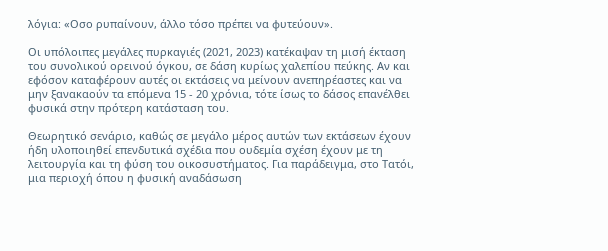λόγια: «Οσο ρυπαίνουν, άλλο τόσο πρέπει να φυτεύουν».

Οι υπόλοιπες μεγάλες πυρκαγιές (2021, 2023) κατέκαψαν τη μισή έκταση του συνολικού ορεινού όγκου, σε δάση κυρίως χαλεπίου πεύκης. Αν και εφόσον καταφέρουν αυτές οι εκτάσεις να μείνουν ανεπηρέαστες και να μην ξανακαούν τα επόμενα 15 - 20 χρόνια, τότε ίσως το δάσος επανέλθει φυσικά στην πρότερη κατάσταση του.

Θεωρητικό σενάριο, καθώς σε μεγάλο μέρος αυτών των εκτάσεων έχουν ήδη υλοποιηθεί επενδυτικά σχέδια που ουδεμία σχέση έχουν με τη λειτουργία και τη φύση του οικοσυστήματος. Για παράδειγμα, στο Τατόι, μια περιοχή όπου η φυσική αναδάσωση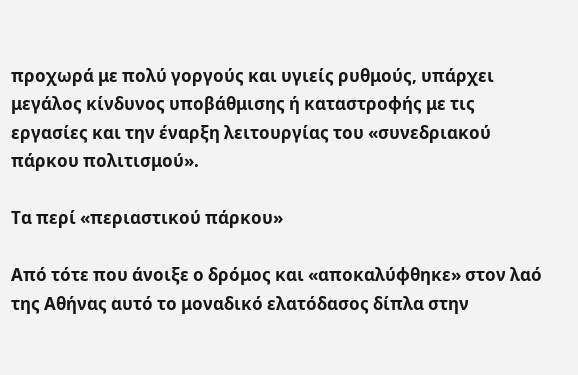προχωρά με πολύ γοργούς και υγιείς ρυθμούς, υπάρχει μεγάλος κίνδυνος υποβάθμισης ή καταστροφής με τις εργασίες και την έναρξη λειτουργίας του «συνεδριακού πάρκου πολιτισμού».

Τα περί «περιαστικού πάρκου»

Από τότε που άνοιξε ο δρόμος και «αποκαλύφθηκε» στον λαό της Αθήνας αυτό το μοναδικό ελατόδασος δίπλα στην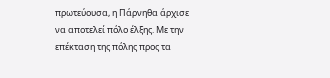πρωτεύουσα, η Πάρνηθα άρχισε να αποτελεί πόλο έλξης. Με την επέκταση της πόλης προς τα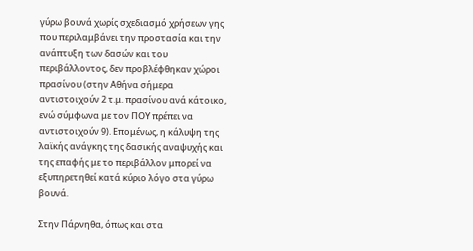γύρω βουνά χωρίς σχεδιασμό χρήσεων γης που περιλαμβάνει την προστασία και την ανάπτυξη των δασών και του περιβάλλοντος, δεν προβλέφθηκαν χώροι πρασίνου (στην Αθήνα σήμερα αντιστοιχούν 2 τ.μ. πρασίνου ανά κάτοικο, ενώ σύμφωνα με τον ΠΟΥ πρέπει να αντιστοιχούν 9). Επομένως, η κάλυψη της λαϊκής ανάγκης της δασικής αναψυχής και της επαφής με το περιβάλλον μπορεί να εξυπηρετηθεί κατά κύριο λόγο στα γύρω βουνά.

Στην Πάρνηθα, όπως και στα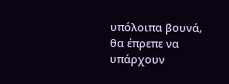υπόλοιπα βουνά, θα έπρεπε να υπάρχουν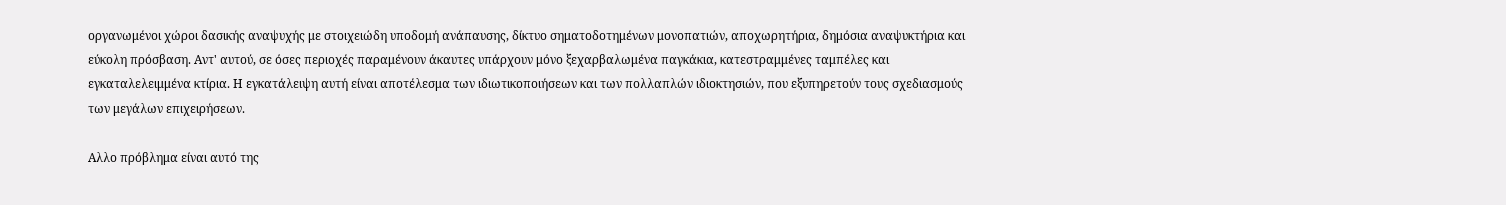οργανωμένοι χώροι δασικής αναψυχής με στοιχειώδη υποδομή ανάπαυσης, δίκτυο σηματοδοτημένων μονοπατιών, αποχωρητήρια, δημόσια αναψυκτήρια και εύκολη πρόσβαση. Αντ' αυτού, σε όσες περιοχές παραμένουν άκαυτες υπάρχουν μόνο ξεχαρβαλωμένα παγκάκια, κατεστραμμένες ταμπέλες και εγκαταλελειμμένα κτίρια. Η εγκατάλειψη αυτή είναι αποτέλεσμα των ιδιωτικοποιήσεων και των πολλαπλών ιδιοκτησιών, που εξυπηρετούν τους σχεδιασμούς των μεγάλων επιχειρήσεων.

Αλλο πρόβλημα είναι αυτό της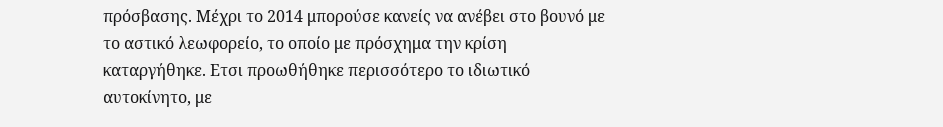πρόσβασης. Μέχρι το 2014 μπορούσε κανείς να ανέβει στο βουνό με το αστικό λεωφορείο, το οποίο με πρόσχημα την κρίση καταργήθηκε. Ετσι προωθήθηκε περισσότερο το ιδιωτικό αυτοκίνητο, με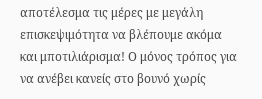αποτέλεσμα τις μέρες με μεγάλη επισκεψιμότητα να βλέπουμε ακόμα και μποτιλιάρισμα! Ο μόνος τρόπος για να ανέβει κανείς στο βουνό χωρίς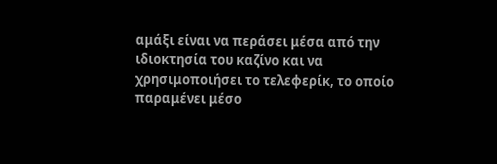αμάξι είναι να περάσει μέσα από την ιδιοκτησία του καζίνο και να χρησιμοποιήσει το τελεφερίκ, το οποίο παραμένει μέσο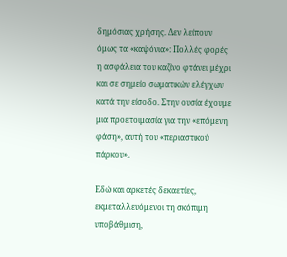δημόσιας χρήσης. Δεν λείπουν όμως τα «καψόνια»: Πολλές φορές η ασφάλεια του καζίνο φτάνει μέχρι και σε σημείο σωματικών ελέγχων κατά την είσοδο. Στην ουσία έχουμε μια προετοιμασία για την «επόμενη φάση», αυτή του «περιαστικού πάρκου».

Εδώ και αρκετές δεκαετίες, εκμεταλλευόμενοι τη σκόπιμη υποβάθμιση,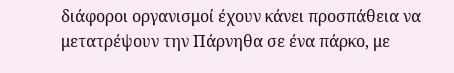διάφοροι οργανισμοί έχουν κάνει προσπάθεια να μετατρέψουν την Πάρνηθα σε ένα πάρκο, με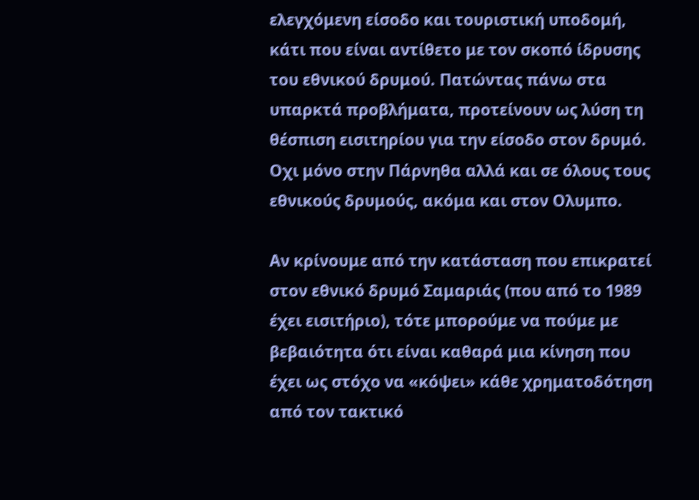ελεγχόμενη είσοδο και τουριστική υποδομή, κάτι που είναι αντίθετο με τον σκοπό ίδρυσης του εθνικού δρυμού. Πατώντας πάνω στα υπαρκτά προβλήματα, προτείνουν ως λύση τη θέσπιση εισιτηρίου για την είσοδο στον δρυμό. Οχι μόνο στην Πάρνηθα αλλά και σε όλους τους εθνικούς δρυμούς, ακόμα και στον Ολυμπο.

Αν κρίνουμε από την κατάσταση που επικρατεί στον εθνικό δρυμό Σαμαριάς (που από το 1989 έχει εισιτήριο), τότε μπορούμε να πούμε με βεβαιότητα ότι είναι καθαρά μια κίνηση που έχει ως στόχο να «κόψει» κάθε χρηματοδότηση από τον τακτικό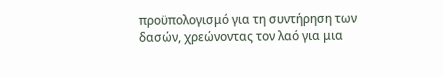προϋπολογισμό για τη συντήρηση των δασών, χρεώνοντας τον λαό για μια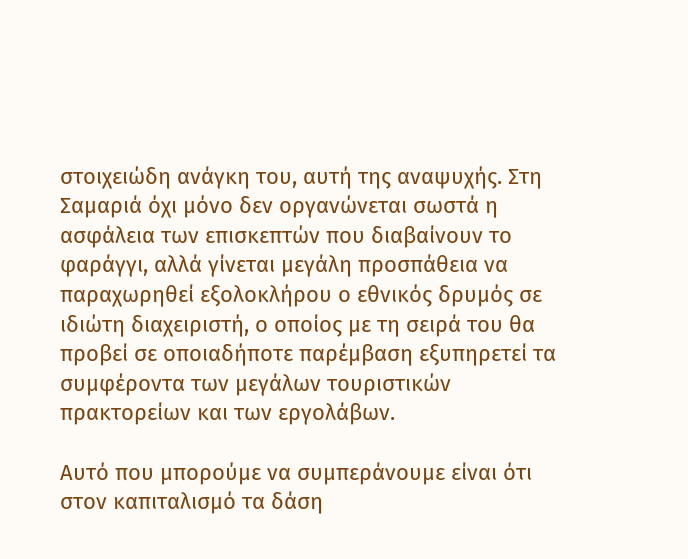στοιχειώδη ανάγκη του, αυτή της αναψυχής. Στη Σαμαριά όχι μόνο δεν οργανώνεται σωστά η ασφάλεια των επισκεπτών που διαβαίνουν το φαράγγι, αλλά γίνεται μεγάλη προσπάθεια να παραχωρηθεί εξολοκλήρου ο εθνικός δρυμός σε ιδιώτη διαχειριστή, ο οποίος με τη σειρά του θα προβεί σε οποιαδήποτε παρέμβαση εξυπηρετεί τα συμφέροντα των μεγάλων τουριστικών πρακτορείων και των εργολάβων.

Αυτό που μπορούμε να συμπεράνουμε είναι ότι στον καπιταλισμό τα δάση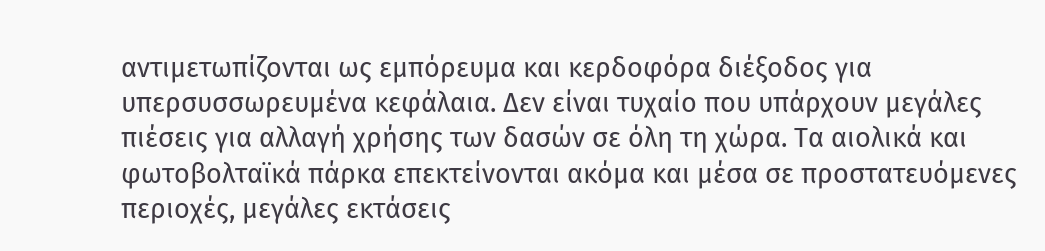αντιμετωπίζονται ως εμπόρευμα και κερδοφόρα διέξοδος για υπερσυσσωρευμένα κεφάλαια. Δεν είναι τυχαίο που υπάρχουν μεγάλες πιέσεις για αλλαγή χρήσης των δασών σε όλη τη χώρα. Τα αιολικά και φωτοβολταϊκά πάρκα επεκτείνονται ακόμα και μέσα σε προστατευόμενες περιοχές, μεγάλες εκτάσεις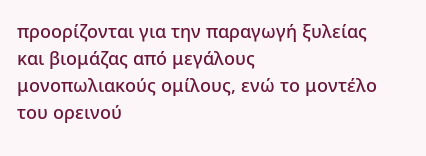προορίζονται για την παραγωγή ξυλείας και βιομάζας από μεγάλους μονοπωλιακούς ομίλους, ενώ το μοντέλο του ορεινού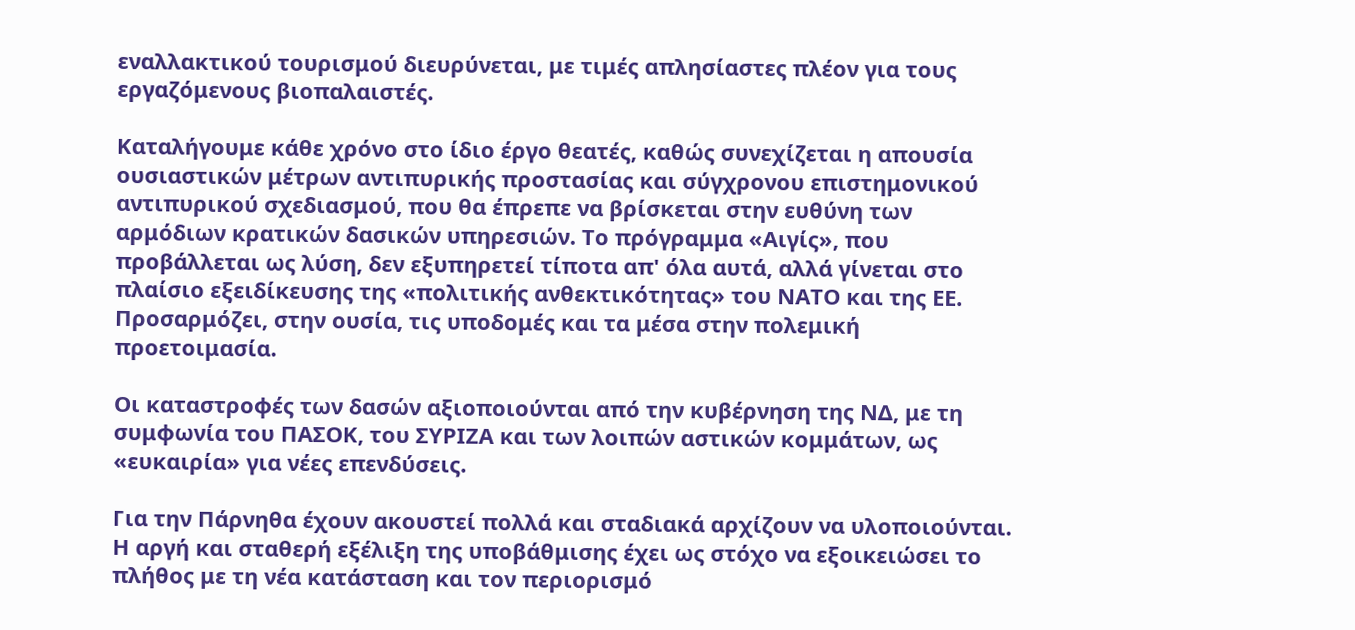εναλλακτικού τουρισμού διευρύνεται, με τιμές απλησίαστες πλέον για τους εργαζόμενους βιοπαλαιστές.

Καταλήγουμε κάθε χρόνο στο ίδιο έργο θεατές, καθώς συνεχίζεται η απουσία ουσιαστικών μέτρων αντιπυρικής προστασίας και σύγχρονου επιστημονικού αντιπυρικού σχεδιασμού, που θα έπρεπε να βρίσκεται στην ευθύνη των αρμόδιων κρατικών δασικών υπηρεσιών. Το πρόγραμμα «Αιγίς», που προβάλλεται ως λύση, δεν εξυπηρετεί τίποτα απ' όλα αυτά, αλλά γίνεται στο πλαίσιο εξειδίκευσης της «πολιτικής ανθεκτικότητας» του ΝΑΤΟ και της ΕΕ. Προσαρμόζει, στην ουσία, τις υποδομές και τα μέσα στην πολεμική προετοιμασία.

Οι καταστροφές των δασών αξιοποιούνται από την κυβέρνηση της ΝΔ, με τη συμφωνία του ΠΑΣΟΚ, του ΣΥΡΙΖΑ και των λοιπών αστικών κομμάτων, ως «ευκαιρία» για νέες επενδύσεις.

Για την Πάρνηθα έχουν ακουστεί πολλά και σταδιακά αρχίζουν να υλοποιούνται. Η αργή και σταθερή εξέλιξη της υποβάθμισης έχει ως στόχο να εξοικειώσει το πλήθος με τη νέα κατάσταση και τον περιορισμό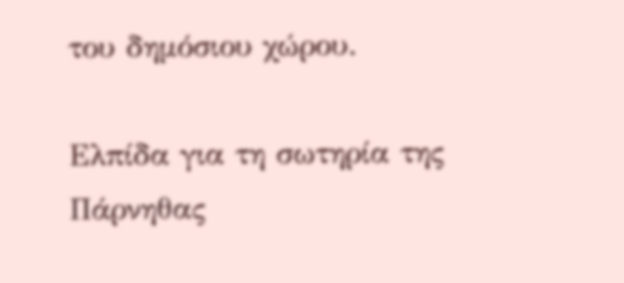του δημόσιου χώρου.

Ελπίδα για τη σωτηρία της Πάρνηθας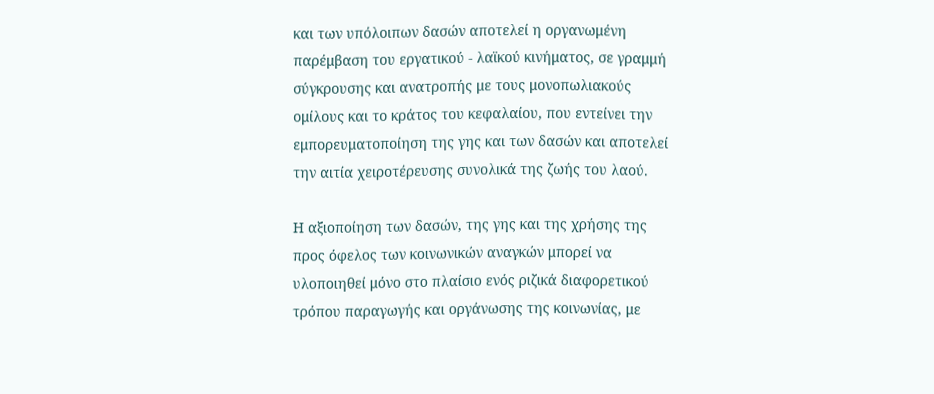και των υπόλοιπων δασών αποτελεί η οργανωμένη παρέμβαση του εργατικού - λαϊκού κινήματος, σε γραμμή σύγκρουσης και ανατροπής με τους μονοπωλιακούς ομίλους και το κράτος του κεφαλαίου, που εντείνει την εμπορευματοποίηση της γης και των δασών και αποτελεί την αιτία χειροτέρευσης συνολικά της ζωής του λαού.

Η αξιοποίηση των δασών, της γης και της χρήσης της προς όφελος των κοινωνικών αναγκών μπορεί να υλοποιηθεί μόνο στο πλαίσιο ενός ριζικά διαφορετικού τρόπου παραγωγής και οργάνωσης της κοινωνίας, με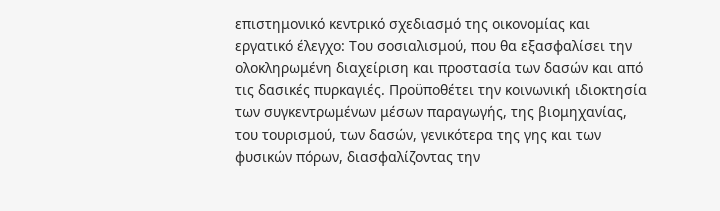επιστημονικό κεντρικό σχεδιασμό της οικονομίας και εργατικό έλεγχο: Του σοσιαλισμού, που θα εξασφαλίσει την ολοκληρωμένη διαχείριση και προστασία των δασών και από τις δασικές πυρκαγιές. Προϋποθέτει την κοινωνική ιδιοκτησία των συγκεντρωμένων μέσων παραγωγής, της βιομηχανίας, του τουρισμού, των δασών, γενικότερα της γης και των φυσικών πόρων, διασφαλίζοντας την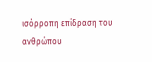ισόρροπη επίδραση του ανθρώπου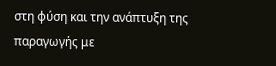στη φύση και την ανάπτυξη της παραγωγής με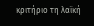κριτήριο τη λαϊκή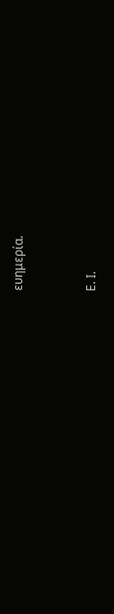ευημερία.


Ε. Ι.